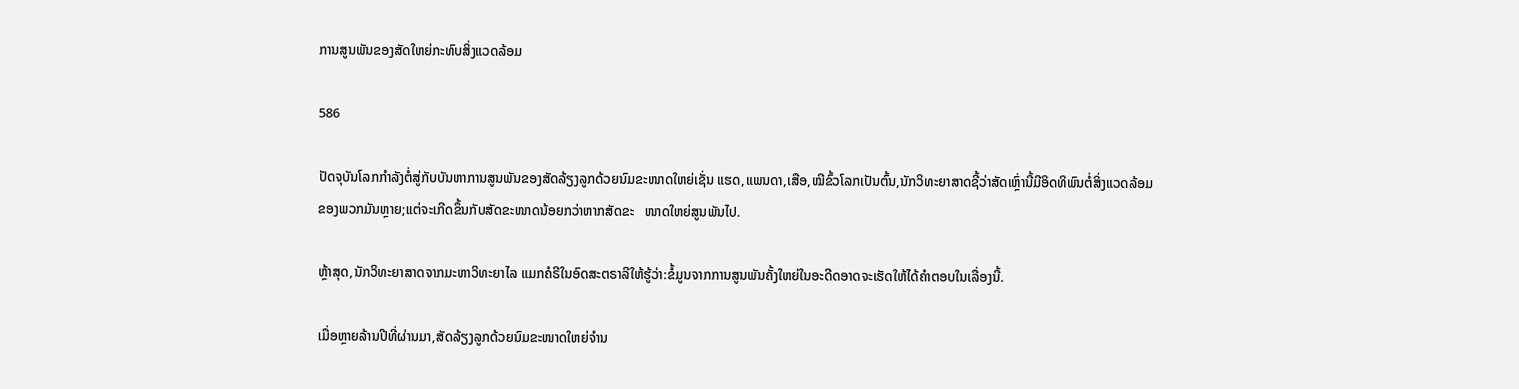ການສູນພັນຂອງສັດໃຫຍ່ກະທົບສິ່ງແວດລ້ອມ

586

ປັດຈຸບັນໂລກກໍາລັງຕໍ່ສູ່ກັບບັນຫາການສູນພັນຂອງສັດລ້ຽງລູກດ້ວຍນົມຂະໜາດໃຫຍ່ເຊັ່ນ ແຮດ,ແພນດາ,ເສືອ,ໝີຂົ້ວໂລກເປັນຕົ້ນ,ນັກວິທະຍາສາດຊີ້ວ່າສັດເຫຼົ່ານີ້ມີອິດທິພົນຕໍ່ສິ່ງແວດລ້ອມຂອງພວກມັນຫຼາຍ;ແຕ່ຈະເກີດຂຶ້ນກັບສັດຂະໜາດນ້ອຍກວ່າຫາກສັດຂະ   ໜາດໃຫຍ່ສູນພັນໄປ.

ຫຼ້າສຸດ,ນັກວິທະຍາສາດຈາກມະຫາວິທະຍາໄລ ແມກຄໍຣີໃນອົດສະຕຣາລີໃຫ້ຮູ້ວ່າ:ຂໍ້ມູນຈາກການສູນພັນຄັ້ງໃຫຍ່ໃນອະດີດອາດຈະເຮັດໃຫ້ໄດ້ຄໍາຕອບໃນເລື່ອງນີ້.

ເມື່ອຫຼາຍລ້ານປີທີ່ຜ່ານມາ,ສັດລ້ຽງລູກດ້ວຍນົມຂະໜາດໃຫຍ່ຈໍານ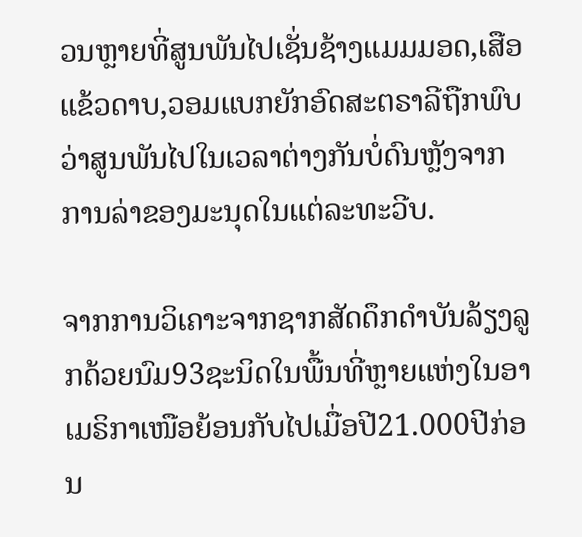ວນຫຼາຍທີ່ສູນພັນໄປເຊັ່ນຊ້າງແມມມອດ,ເສືອແຂ້ວດາບ,ວອມແບກຍັກອົດສະຕຣາລີຖືກພົບວ່າສູນພັນໄປໃນເວລາຕ່າງກັນບໍ່ດົນຫຼັງຈາກການລ່າຂອງມະນຸດໃນແຕ່ລະທະວີບ.

ຈາກການວິເຄາະຈາກຊາກສັດດຶກດໍາບັນລ້ຽງລູກດ້ວຍນົມ93ຊະນິດໃນພື້ນທີ່ຫຼາຍແຫ່ງໃນອາເມຣິກາເໜືອຍ້ອນກັບໄປເມື່ອປີ21.000ປີກ່ອນ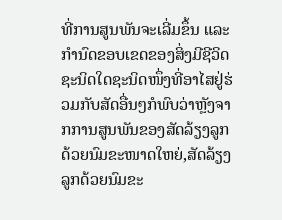ທີ່ການສູນພັນຈະເລີ່ມຂຶ້ນ ແລະ ກໍານົດຂອບເຂດຂອງສິ່ງມີຊີວິດຊະນິດໃດຊະນິດໜຶ່ງທີ່ອາໄສຢູ່ຮ່ວມກັບສັດອື່ນໆກໍພົບວ່າຫຼັງຈາກການສູນພັນຂອງສັດລ້ຽງລູກດ້ວຍນົມຂະໜາດໃຫຍ່,ສັດລ້ຽງລູກດ້ວຍນົມຂະ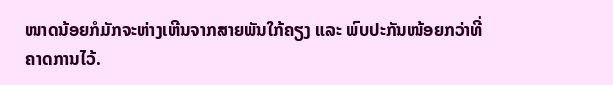ໜາດນ້ອຍກໍມັກຈະຫ່າງເຫີນຈາກສາຍພັນໃກ້ຄຽງ ແລະ ພົບປະກັນໜ້ອຍກວ່າທີ່ຄາດການໄວ້.